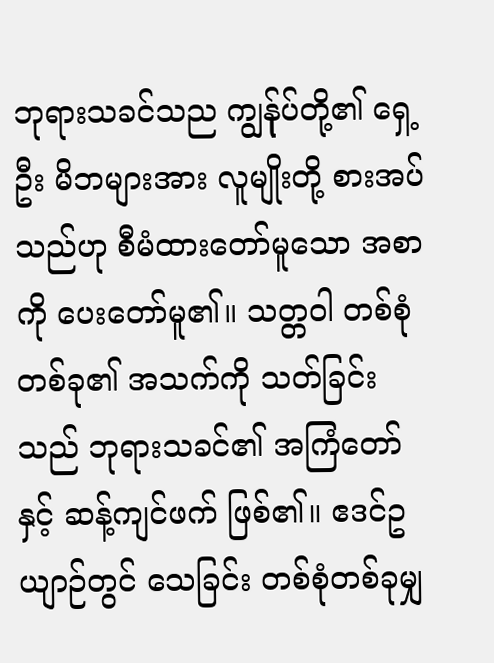ဘုရားသခင်သည ကျွန်ုပ်တို့၏ ရှေ့ဦး မိဘများအား လူမျိုးတို့ စားအပ်သည်ဟု စီမံထားတော်မူသော အစာကို ပေးတော်မူ၏။ သတ္တဝါ တစ်စုံတစ်ခု၏ အသက်ကို သတ်ခြင်းသည် ဘုရားသခင်၏ အကြံတော်နှင့် ဆန့်ကျင်ဖက် ဖြစ်၏။ ဧဒင်ဥယျာဉ်တွင် သေခြင်း တစ်စုံတစ်ခုမျှ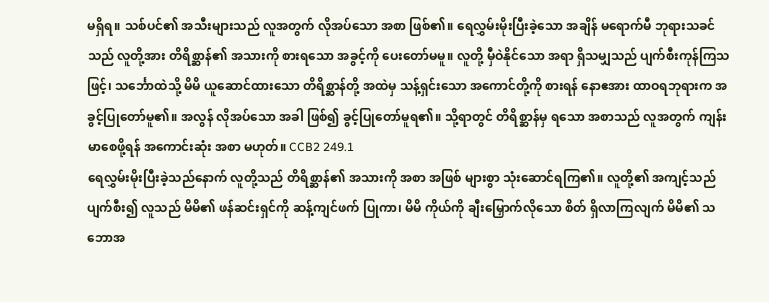မရှိရ။ သစ်ပင်၏ အသီးများသည် လူအတွက် လိုအပ်သော အစာ ဖြစ်၏။ ရေလွှမ်းမိုးပြီးခဲ့သော အချိန် မရောက်မီ ဘုရားသခင်သည် လူတို့အား တိရိစ္ဆာန်၏ အသားကို စားရသော အခွင့်ကို ပေးတော်မမူ။ လူတို့ မှီဝဲနိုင်သော အရာ ရှိသမျှသည် ပျက်စီးကုန်ကြသဖြင့်၊ သင်္ဘောထဲသို့ မိမိ ယူဆောင်ထားသော တိရိစ္ဆာန်တို့ အထဲမှ သန့်ရှင်းသော အကောင်တို့ကို စားရန် နောဧအား ထာဝရဘုရားက အခွင့်ပြုတော်မူ၏။ အလွန် လိုအပ်သော အခါ ဖြစ်၍ ခွင့်ပြုတော်မူရ၏။ သို့ရာတွင် တိရိစ္ဆာန်မှ ရသော အစာသည် လူအတွက် ကျန်းမာစေဖို့ရန် အကောင်းဆုံး အစာ မဟုတ်။ CCB2 249.1
ရေလွှမ်းမိုးပြီးခဲ့သည်နောက် လူတို့သည် တိရိစ္ဆာန်၏ အသားကို အစာ အဖြစ် များစွာ သုံးဆောင်ရကြ၏။ လူတို့၏ အကျင့်သည် ပျက်စီး၍ လူသည် မိမိ၏ ဖန်ဆင်းရှင်ကို ဆန့်ကျင်ဖက် ပြုကာ၊ မိမိ ကိုယ်ကို ချီးမြှောက်လိုသော စိတ် ရှိလာကြလျက် မိမိ၏ သဘောအ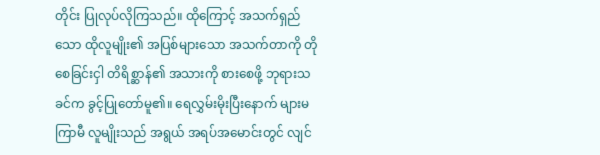တိုင်း ပြုလုပ်လိုကြသည်။ ထိုကြောင့် အသက်ရှည်သော ထိုလူမျိုး၏ အပြစ်များသော အသက်တာကို တိုစေခြင်းငှါ တိရိစ္ဆာန်၏ အသားကို စားစေဖို့ ဘုရားသခင်က ခွင့်ပြုတော်မူ၏။ ရေလွှမ်းမိုးပြီးနောက် များမကြာမီ လူမျိုးသည် အရွယ် အရပ်အမောင်းတွင် လျင်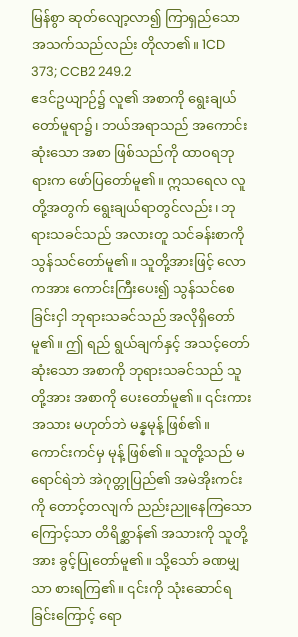မြန်စွာ ဆုတ်လျော့လာ၍ ကြာရှည်သော အသက်သည်လည်း တိုလာ၏။ 1CD 373; CCB2 249.2
ဧဒင်ဥယျာဉ်၌ လူ၏ အစာကို ရွေးချယ်တော်မူရာ၌၊ ဘယ်အရာသည် အကောင်းဆုံးသော အစာ ဖြစ်သည်ကို ထာဝရဘုရားက ဖော်ပြတော်မူ၏။ ဣသရေလ လူတို့အတွက် ရွေးချယ်ရာတွင်လည်း၊ ဘုရားသခင်သည် အလားတူ သင်ခန်းစာကိုသွန်သင်တော်မူ၏။ သူတို့အားဖြင့် လောကအား ကောင်းကြီးပေး၍ သွန်သင်စေခြင်းငှါ ဘုရားသခင်သည် အလိုရှိတော်မူ၏။ ဤ ရည် ရွယ်ချက်နှင့် အသင့်တော်ဆုံးသော အစာကို ဘုရားသခင်သည် သူတို့အား အစာကို ပေးတော်မူ၏။ ၎င်းကား အသား မဟုတ်ဘဲ မန္နမုန့် ဖြစ်၏။ ကောင်းကင်မှ မုန့် ဖြစ်၏။ သူတို့သည် မရောင်ရဲဘဲ အဲဂုတ္တုပြည်၏ အမဲအိုးကင်းကို တောင့်တလျက် ညည်းညူနေကြသောကြောင့်သာ တိရိစ္ဆာန်၏ အသားကို သူတို့အား ခွင့်ပြုတော်မူ၏။ သို့သော် ခဏမျှသာ စားရကြ၏။ ၎င်းကို သုံးဆောင်ရခြင်းကြောင့် ရော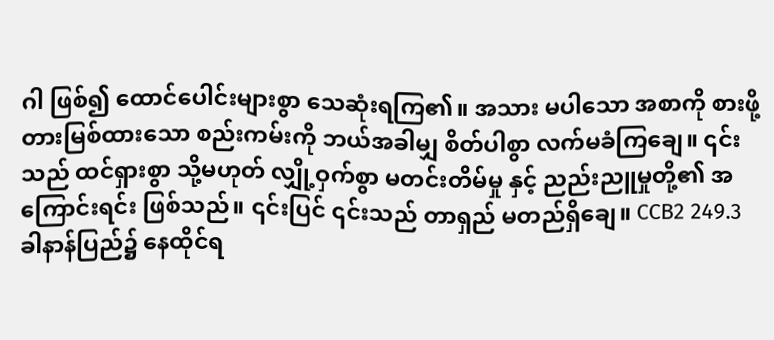ဂါ ဖြစ်၍ ထောင်ပေါင်းများစွာ သေဆုံးရကြ၏။ အသား မပါသော အစာကို စားဖို့ တားမြစ်ထားသော စည်းကမ်းကို ဘယ်အခါမျှ စိတ်ပါစွာ လက်မခံကြချေ။ ၎င်းသည် ထင်ရှားစွာ သို့မဟုတ် လျှို့ဝှက်စွာ မတင်းတိမ်မှု နှင့် ညည်းညူမှုတို့၏ အကြောင်းရင်း ဖြစ်သည်။ ၎င်းပြင် ၎င်းသည် တာရှည် မတည်ရှိချေ။ CCB2 249.3
ခါနာန်ပြည်၌ နေထိုင်ရ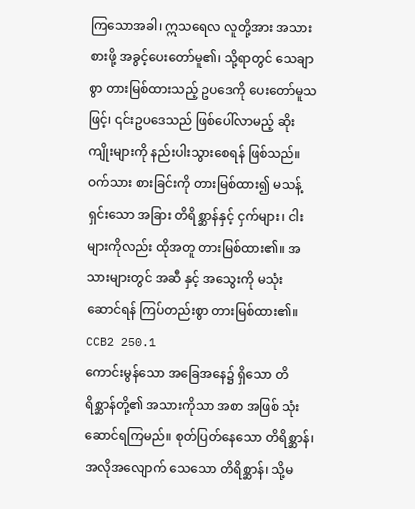ကြသောအခါ၊ ဣသရေလ လူတို့အား အသားစားဖို့ အခွင့်ပေးတော်မူ၏၊ သို့ရာတွင် သေချာစွာ တားမြစ်ထားသည့် ဥပဒေကို ပေးတော်မူသဖြင့်၊ ၎င်းဥပဒေသည် ဖြစ်ပေါ်လာမည့် ဆိုးကျိုးများကို နည်းပါးသွားစေရန် ဖြစ်သည်။ ဝက်သား စားခြင်းကို တားမြစ်ထား၍ မသန့်ရှင်းသော အခြား တိရိစ္ဆာန်နှင့် ငှက်များ၊ ငါးများကိုလည်း ထိုအတူ တားမြစ်ထား၏။ အသားများတွင် အဆီ နှင့် အသွေးကို မသုံးဆောင်ရန် ကြပ်တည်းစွာ တားမြစ်ထား၏။ CCB2 250.1
ကောင်းမွန်သော အခြေအနေ၌ ရှိသော တိရိစ္ဆာန်တို့၏ အသားကိုသာ အစာ အဖြစ် သုံးဆောင်ရကြမည်။ စုတ်ပြတ်နေသော တိရိစ္ဆာန်၊ အလိုအလျောက် သေသော တိရိစ္ဆာန်၊ သို့မ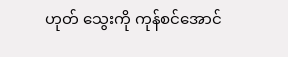ဟုတ် သွေးကို ကုန်စင်အောင်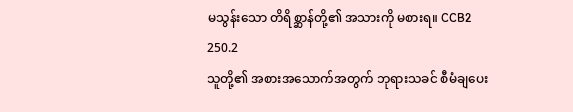မသွန်းသော တိရိစ္ဆာန်တို့၏ အသားကို မစားရ။ CCB2 250.2
သူတို့၏ အစားအသောက်အတွက် ဘုရားသခင် စီမံချပေး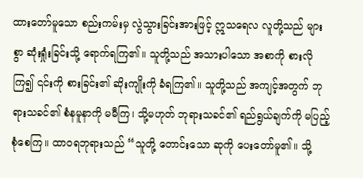ထားတော်မူသော စည်းကမ်းမှ လွဲသွားခြင်းအားဖြင့် ဣသရေလ လူတို့သည် များစွာ ဆုံးရှုံးခြင်းသို့ ရောက်ရကြ၏။ သူတို့သည် အသားပါသော အစာကို စားလိုကြ၍ ၎င်းကို စားခြင်း၏ ဆိုးကျိုးကို ခံရကြ၏။ သူတို့သည် အကျင့်အတွက် ဘုရားသခင်၏ စံနမူနာကို မမီကြ၊ သို့မဟုတ် ဘုရားသခင်၏ ရည်ရွယ်ချက်ကို မပြည့်စုံစေကြ။ ထာဝရဘုရားသည် “သူတို့ တောင်းသော ဆုကို ပေးတော်မူ၏။ သို့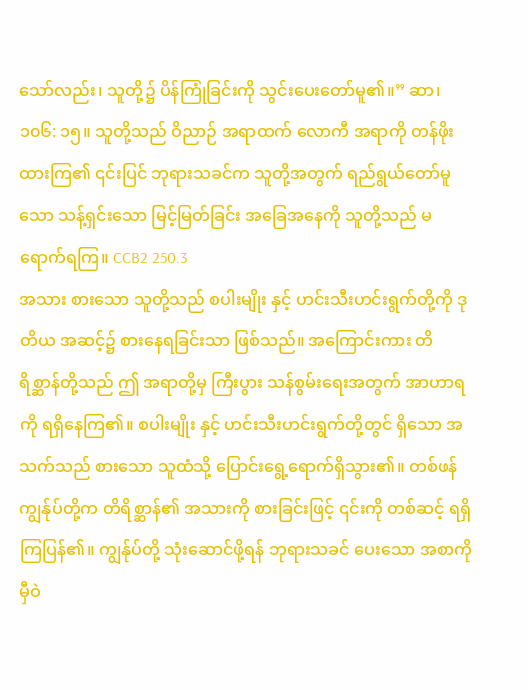သော်လည်း၊ သူတို့၌ ပိန်ကြုံခြင်းကို သွင်းပေးတော်မူ၏။” ဆာ၊ ၁၀၆: ၁၅။ သူတို့သည် ဝိညာဉ် အရာထက် လောကီ အရာကို တန်ဖိုးထားကြ၏ ၎င်းပြင် ဘုရားသခင်က သူတို့အတွက် ရည်ရွယ်တော်မူသော သန့်ရှင်းသော မြင့်မြတ်ခြင်း အခြေအနေကို သူတို့သည် မရောက်ရကြ။ CCB2 250.3
အသား စားသော သူတို့သည် စပါးမျိုး နှင့် ဟင်းသီးဟင်းရွက်တို့ကို ဒုတိယ အဆင့်၌ စားနေရခြင်းသာ ဖြစ်သည်။ အကြောင်းကား တိရိစ္ဆာန်တို့သည် ဤ အရာတို့မှ ကြီးပွား သန်စွမ်းရေးအတွက် အာဟာရကို ရရှိနေကြ၏။ စပါးမျိုး နှင့် ဟင်းသီးဟင်းရွက်တို့တွင် ရှိသော အသက်သည် စားသော သူထံသို့ ပြောင်းရွေ့ရောက်ရှိသွား၏။ တစ်ဖန် ကျွန်ုပ်တို့က တိရိစ္ဆာန်၏ အသားကို စားခြင်းဖြင့် ၎င်းကို တစ်ဆင့် ရရှိကြပြန်၏။ ကျွန်ုပ်တို့ သုံးဆောင်ဖို့ရန် ဘုရားသခင် ပေးသော အစာကို မှီဝဲ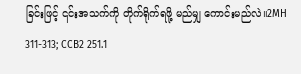ခြင်းဖြင့် ၎င်းအသက်ကို တိုက်ရိုက်ရဖို့ မည်မျှ ကောင်းမည်လဲ။2MH 311-313; CCB2 251.1